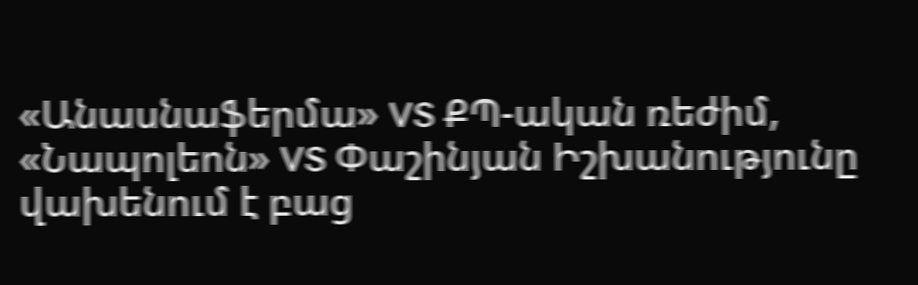«Անասնաֆերմա» VS ՔՊ-ական ռեժիմ, «Նապոլեոն» VS Փաշինյան Իշխանությունը վախենում է բաց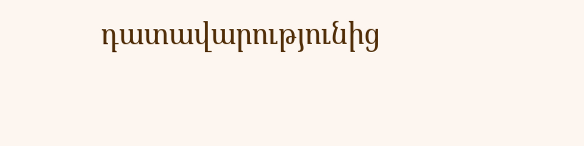դատավարությունից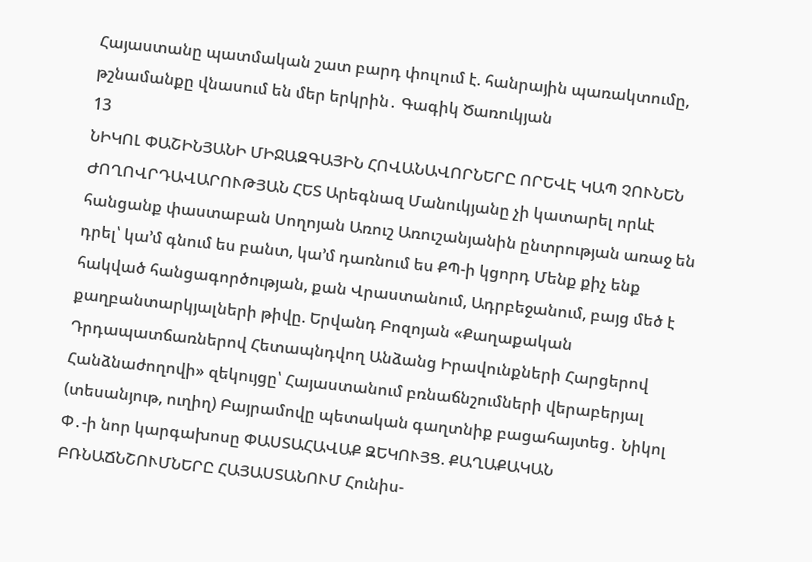Հայաստանը պատմական շատ բարդ փուլում է. հանրային պառակտումը, թշնամանքը վնասում են մեր երկրին․ Գագիկ Ծառուկյան
13
ՆԻԿՈԼ ՓԱՇԻՆՅԱՆԻ ՄԻՋԱԶԳԱՅԻՆ ՀՈՎԱՆԱՎՈՐՆԵՐԸ ՈՐԵՎԷ ԿԱՊ ՉՈՒՆԵՆ ԺՈՂՈՎՐԴԱՎԱՐՈՒԹՅԱՆ ՀԵՏ Արեգնազ Մանուկյանը չի կատարել որևէ հանցանք փաստաբան Սողոյան Առուշ Առուշանյանին ընտրության առաջ են դրել՝ կա’մ գնում ես բանտ, կա’մ դառնում ես ՔՊ-ի կցորդ Մենք քիչ ենք հակված հանցագործության, քան Վրաստանում, Ադրբեջանում, բայց մեծ է քաղբանտարկյալների թիվը. Երվանդ Բոզոյան «Քաղաքական Դրդապատճառներով Հետապնդվող Անձանց Իրավունքների Հարցերով Հանձնաժողովի» զեկույցը՝ Հայաստանում բռնաճնշումների վերաբերյալ (տեսանյութ, ուղիղ) Բայրամովը պետական գաղտնիք բացահայտեց․ Նիկոլ Փ․-ի նոր կարգախոսը ՓԱՍՏԱՀԱՎԱՔ ԶԵԿՈՒՅՑ. ՔԱՂԱՔԱԿԱՆ ԲՌՆԱՃՆՇՈՒՄՆԵՐԸ ՀԱՅԱՍՏԱՆՈՒՄ Հունիս-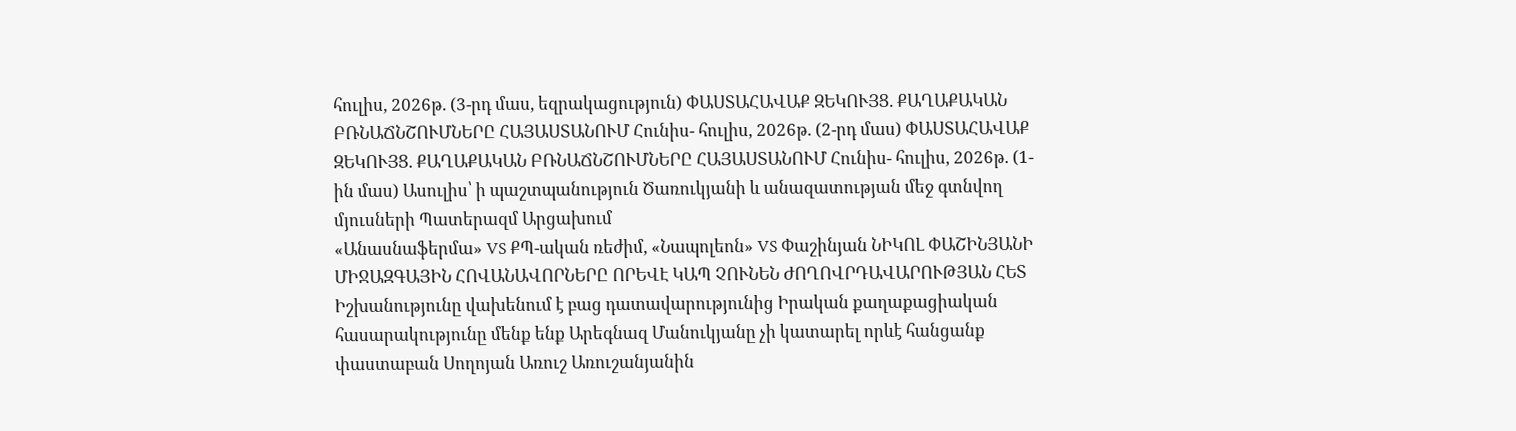հուլիս, 2026թ. (3-րդ մաս, եզրակացություն) ՓԱՍՏԱՀԱՎԱՔ ԶԵԿՈՒՅՑ. ՔԱՂԱՔԱԿԱՆ ԲՌՆԱՃՆՇՈՒՄՆԵՐԸ ՀԱՅԱՍՏԱՆՈՒՄ Հունիս- հուլիս, 2026թ. (2-րդ մաս) ՓԱՍՏԱՀԱՎԱՔ ԶԵԿՈՒՅՑ. ՔԱՂԱՔԱԿԱՆ ԲՌՆԱՃՆՇՈՒՄՆԵՐԸ ՀԱՅԱՍՏԱՆՈՒՄ Հունիս- հուլիս, 2026թ. (1-ին մաս) Ասուլիս՝ ի պաշտպանություն Ծառուկյանի և անազատության մեջ գտնվող մյուսների Պատերազմ Արցախում
«Անասնաֆերմա» VS ՔՊ-ական ռեժիմ, «Նապոլեոն» VS Փաշինյան ՆԻԿՈԼ ՓԱՇԻՆՅԱՆԻ ՄԻՋԱԶԳԱՅԻՆ ՀՈՎԱՆԱՎՈՐՆԵՐԸ ՈՐԵՎԷ ԿԱՊ ՉՈՒՆԵՆ ԺՈՂՈՎՐԴԱՎԱՐՈՒԹՅԱՆ ՀԵՏ Իշխանությունը վախենում է բաց դատավարությունից Իրական քաղաքացիական հասարակությունը մենք ենք Արեգնազ Մանուկյանը չի կատարել որևէ հանցանք փաստաբան Սողոյան Առուշ Առուշանյանին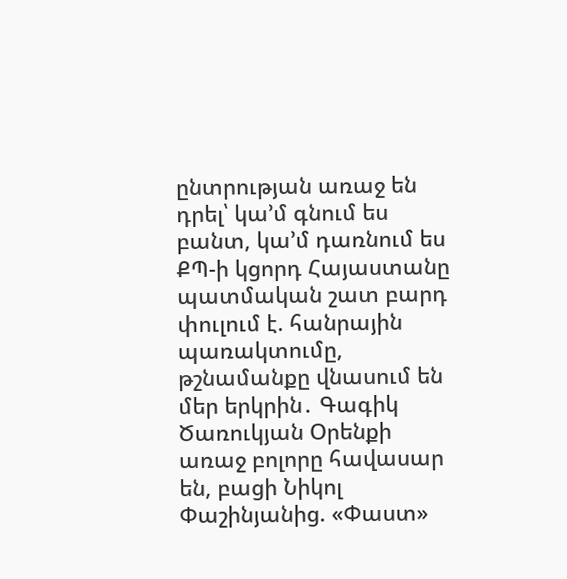ընտրության առաջ են դրել՝ կա’մ գնում ես բանտ, կա’մ դառնում ես ՔՊ-ի կցորդ Հայաստանը պատմական շատ բարդ փուլում է. հանրային պառակտումը, թշնամանքը վնասում են մեր երկրին․ Գագիկ Ծառուկյան Oրենքի առաջ բոլորը հավասար են, բացի Նիկոլ Փաշինյանից. «Փաստ»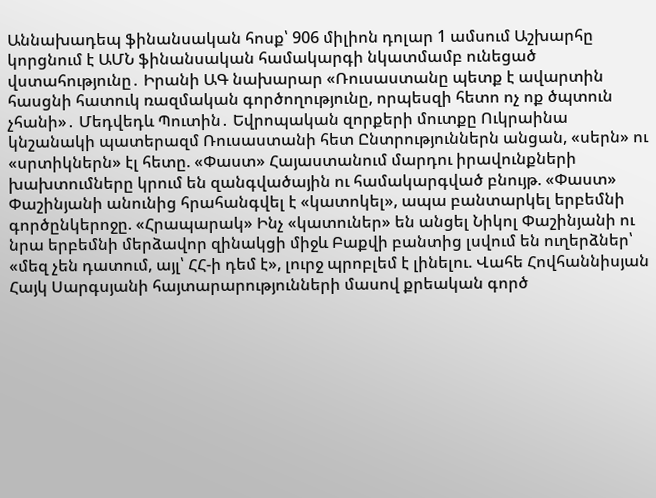Աննախադեպ ֆինանսական հոսք՝ 906 միլիոն դոլար 1 ամսում Աշխարհը կորցնում է ԱՄՆ ֆինանսական համակարգի նկատմամբ ունեցած վստահությունը․ Իրանի ԱԳ նախարար «Ռուսաստանը պետք է ավարտին հասցնի հատուկ ռազմական գործողությունը, որպեսզի հետո ոչ ոք ծպտուն չհանի»․ Մեդվեդև Պուտին․ Եվրոպական զորքերի մուտքը Ուկրաինա կնշանակի պատերազմ Ռուսաստանի հետ Ընտրություններն անցան, «սերն» ու «սրտիկներն» էլ հետը. «Փաստ» Հայաստանում մարդու իրավունքների խախտումները կրում են զանգվածային ու համակարգված բնույթ. «Փաստ» Փաշինյանի անունից հրահանգվել է «կատոկել», ապա բանտարկել երբեմնի գործընկերոջը. «Հրապարակ» Ինչ «կատուներ» են անցել Նիկոլ Փաշինյանի ու նրա երբեմնի մերձավոր զինակցի միջև Բաքվի բանտից լսվում են ուղերձներ՝ «մեզ չեն դատում, այլ՝ ՀՀ-ի դեմ է», լուրջ պրոբլեմ է լինելու. Վահե Հովհաննիսյան Հայկ Սարգսյանի հայտարարությունների մասով քրեական գործ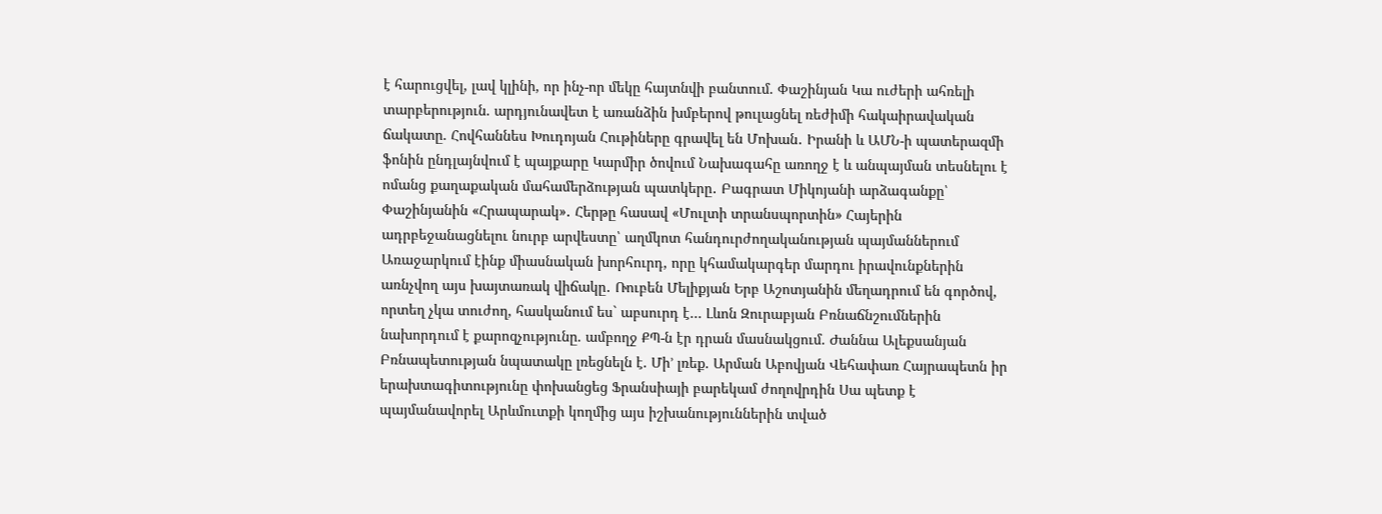է հարուցվել, լավ կլինի, որ ինչ-որ մեկը հայտնվի բանտում. Փաշինյան Կա ուժերի ահռելի տարբերություն. արդյունավետ է առանձին խմբերով թուլացնել ռեժիմի հակաիրավական ճակատը. Հովհաննես Խուդոյան Հութիները գրավել են Մոխան․ Իրանի և ԱՄՆ-ի պատերազմի ֆոնին ընդլայնվում է պայքարը Կարմիր ծովում Նախագահը առողջ է և անպայման տեսնելու է ոմանց քաղաքական մահամերձության պատկերը․ Բագրատ Միկոյանի արձագանքը՝ Փաշինյանին «Հրապարակ»․ Հերթը հասավ «Մուլտի տրանսպորտին» Հայերին ադրբեջանացնելու նուրբ արվեստը՝ աղմկոտ հանդուրժողականության պայմաններում Առաջարկում էինք միասնական խորհուրդ, որը կհամակարգեր մարդու իրավունքներին առնչվող այս խայտառակ վիճակը․ Ռուբեն Մելիքյան Երբ Աշոտյանին մեղադրում են գործով, որտեղ չկա տուժող, հասկանում ես` աբսուրդ է… Լևոն Զուրաբյան Բռնաճնշումներին նախորդում է քարոզչությունը. ամբողջ ՔՊ-ն էր դրան մասնակցում. Ժաննա Ալեքսանյան Բռնապետության նպատակը լռեցնելն է. Մի’ լռեք. Արման Աբովյան Վեհափառ Հայրապետն իր երախտագիտությունը փոխանցեց Ֆրանսիայի բարեկամ ժողովրդին Սա պետք է պայմանավորել Արևմուտքի կողմից այս իշխանություններին տված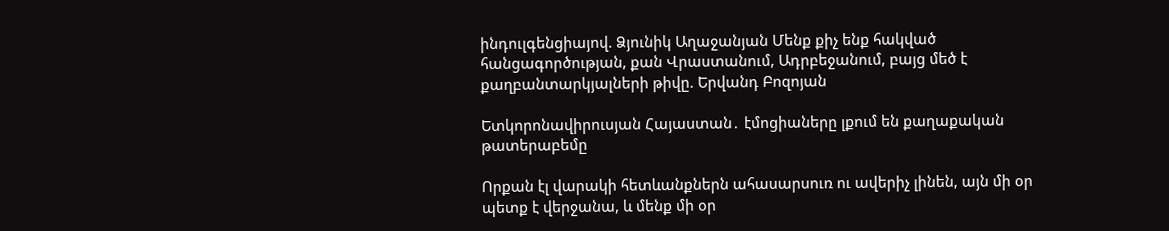ինդուլգենցիայով. Ձյունիկ Աղաջանյան Մենք քիչ ենք հակված հանցագործության, քան Վրաստանում, Ադրբեջանում, բայց մեծ է քաղբանտարկյալների թիվը. Երվանդ Բոզոյան

Ետկորոնավիրուսյան Հայաստան․ էմոցիաները լքում են քաղաքական թատերաբեմը

Որքան էլ վարակի հետևանքներն ահասարսուռ ու ավերիչ լինեն, այն մի օր պետք է վերջանա, և մենք մի օր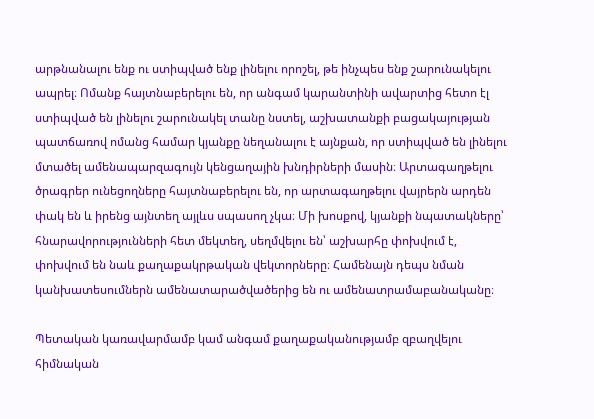արթնանալու ենք ու ստիպված ենք լինելու որոշել, թե ինչպես ենք շարունակելու ապրել։ Ոմանք հայտնաբերելու են, որ անգամ կարանտինի ավարտից հետո էլ ստիպված են լինելու շարունակել տանը նստել, աշխատանքի բացակայության պատճառով ոմանց համար կյանքը նեղանալու է այնքան, որ ստիպված են լինելու մտածել ամենապարզագույն կենցաղային խնդիրների մասին։ Արտագաղթելու ծրագրեր ունեցողները հայտնաբերելու են, որ արտագաղթելու վայրերն արդեն փակ են և իրենց այնտեղ այլևս սպասող չկա։ Մի խոսքով, կյանքի նպատակները՝ հնարավորությունների հետ մեկտեղ, սեղմվելու են՝ աշխարհը փոխվում է, փոխվում են նաև քաղաքակրթական վեկտորները։ Համենայն դեպս նման կանխատեսումներն ամենատարածվածերից են ու ամենատրամաբանականը։

Պետական կառավարմամբ կամ անգամ քաղաքականությամբ զբաղվելու հիմնական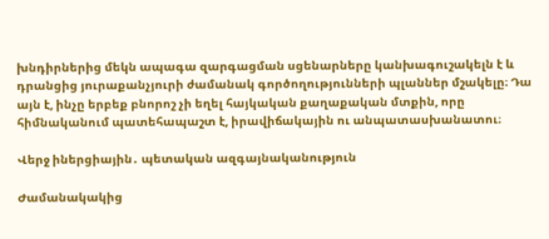խնդիրներից մեկն ապագա զարգացման սցենարները կանխագուշակելն է և դրանցից յուրաքանչյուրի ժամանակ գործողությունների պլաններ մշակելը։ Դա այն է, ինչը երբեք բնորոշ չի եղել հայկական քաղաքական մտքին, որը հիմնականում պատեհապաշտ է, իրավիճակային ու անպատասխանատու։

Վերջ իներցիային․ պետական ազգայնականություն

Ժամանակակից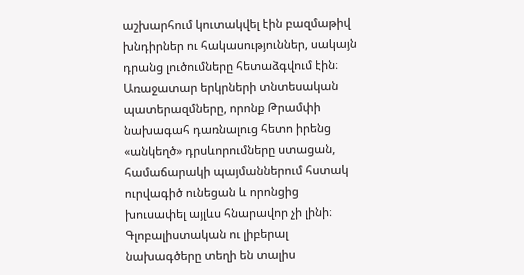աշխարհում կուտակվել էին բազմաթիվ խնդիրներ ու հակասություններ, սակայն դրանց լուծումները հետաձգվում էին։ Առաջատար երկրների տնտեսական պատերազմները, որոնք Թրամփի նախագահ դառնալուց հետո իրենց «անկեղծ» դրսևորումները ստացան, համաճարակի պայմաններում հստակ ուրվագիծ ունեցան և որոնցից խուսափել այլևս հնարավոր չի լինի։ Գլոբալիստական ու լիբերալ նախագծերը տեղի են տալիս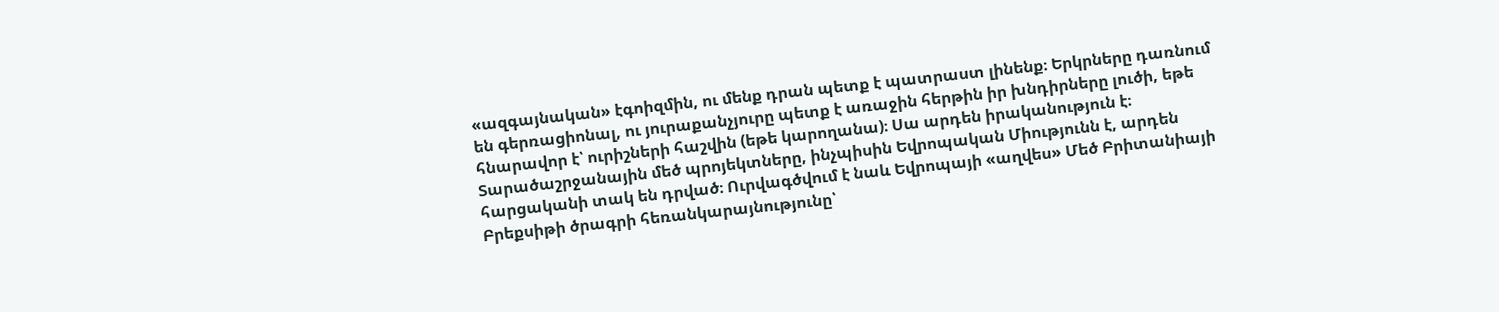«ազգայնական» էգոիզմին, ու մենք դրան պետք է պատրաստ լինենք։ Երկրները դառնում են գերռացիոնալ, ու յուրաքանչյուրը պետք է առաջին հերթին իր խնդիրները լուծի, եթե հնարավոր է՝ ուրիշների հաշվին (եթե կարողանա)։ Սա արդեն իրականություն է։ Տարածաշրջանային մեծ պրոյեկտները, ինչպիսին Եվրոպական Միությունն է, արդեն հարցականի տակ են դրված։ Ուրվագծվում է նաև Եվրոպայի «աղվես» Մեծ Բրիտանիայի Բրեքսիթի ծրագրի հեռանկարայնությունը՝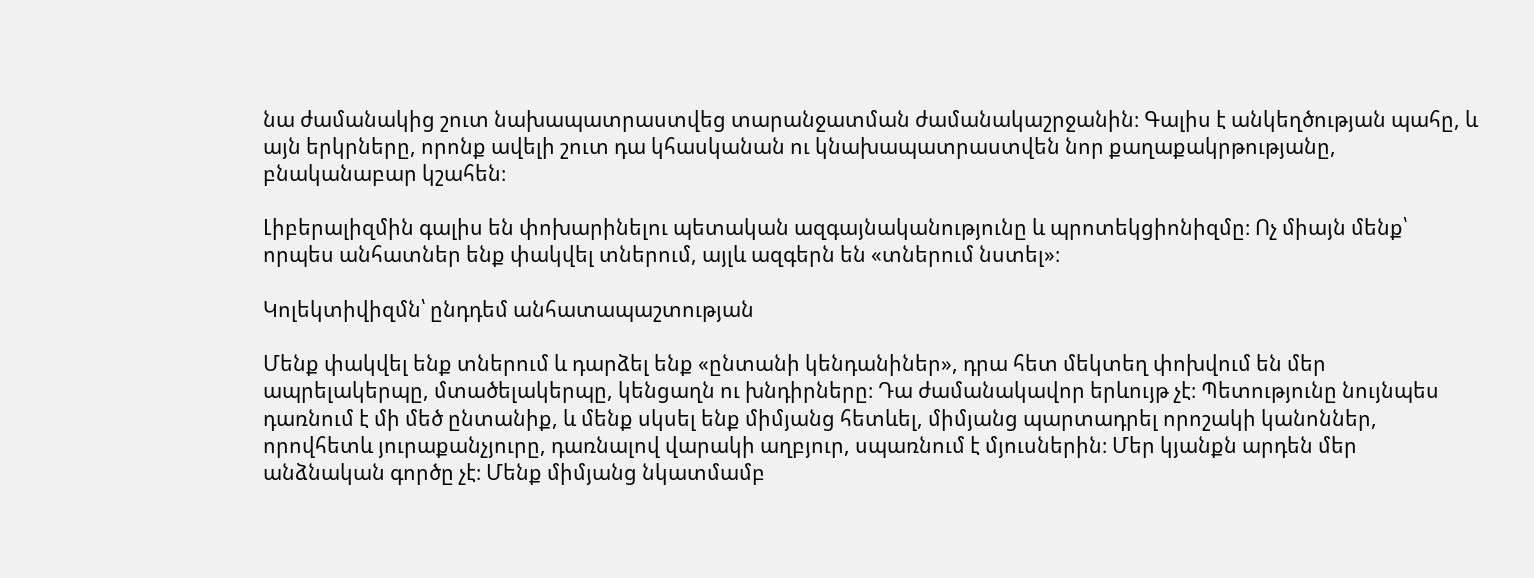նա ժամանակից շուտ նախապատրաստվեց տարանջատման ժամանակաշրջանին։ Գալիս է անկեղծության պահը, և այն երկրները, որոնք ավելի շուտ դա կհասկանան ու կնախապատրաստվեն նոր քաղաքակրթությանը, բնականաբար կշահեն։

Լիբերալիզմին գալիս են փոխարինելու պետական ազգայնականությունը և պրոտեկցիոնիզմը։ Ոչ միայն մենք՝ որպես անհատներ ենք փակվել տներում, այլև ազգերն են «տներում նստել»։

Կոլեկտիվիզմն՝ ընդդեմ անհատապաշտության

Մենք փակվել ենք տներում և դարձել ենք «ընտանի կենդանիներ», դրա հետ մեկտեղ փոխվում են մեր ապրելակերպը, մտածելակերպը, կենցաղն ու խնդիրները։ Դա ժամանակավոր երևույթ չէ։ Պետությունը նույնպես դառնում է մի մեծ ընտանիք, և մենք սկսել ենք միմյանց հետևել, միմյանց պարտադրել որոշակի կանոններ, որովհետև յուրաքանչյուրը, դառնալով վարակի աղբյուր, սպառնում է մյուսներին։ Մեր կյանքն արդեն մեր անձնական գործը չէ։ Մենք միմյանց նկատմամբ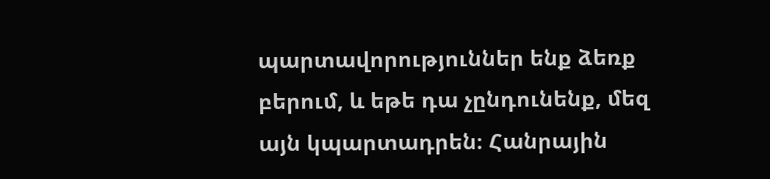պարտավորություններ ենք ձեռք բերում, և եթե դա չընդունենք, մեզ այն կպարտադրեն։ Հանրային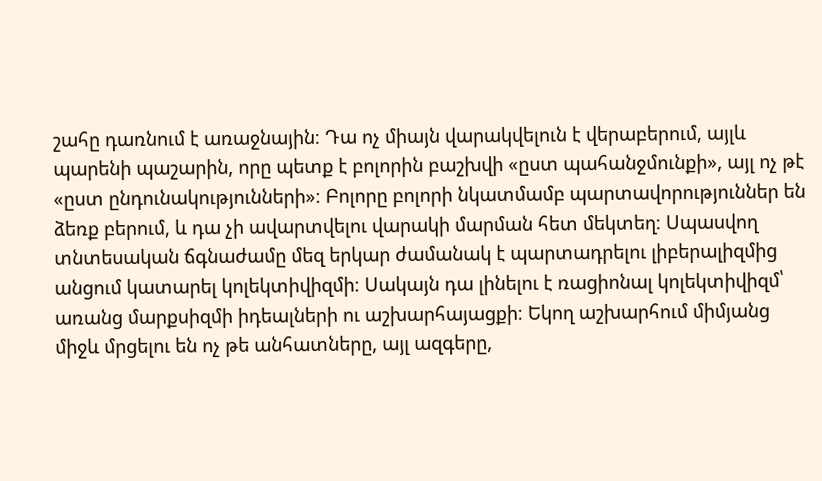շահը դառնում է առաջնային։ Դա ոչ միայն վարակվելուն է վերաբերում, այլև պարենի պաշարին, որը պետք է բոլորին բաշխվի «ըստ պահանջմունքի», այլ ոչ թէ «ըստ ընդունակությունների»։ Բոլորը բոլորի նկատմամբ պարտավորություններ են ձեռք բերում, և դա չի ավարտվելու վարակի մարման հետ մեկտեղ։ Սպասվող տնտեսական ճգնաժամը մեզ երկար ժամանակ է պարտադրելու լիբերալիզմից անցում կատարել կոլեկտիվիզմի։ Սակայն դա լինելու է ռացիոնալ կոլեկտիվիզմ՝ առանց մարքսիզմի իդեալների ու աշխարհայացքի։ Եկող աշխարհում միմյանց միջև մրցելու են ոչ թե անհատները, այլ ազգերը,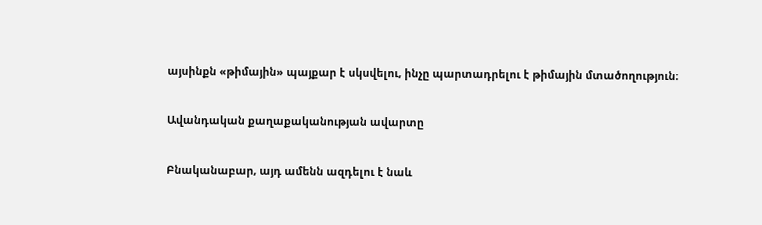այսինքն «թիմային» պայքար է սկսվելու, ինչը պարտադրելու է թիմային մտածողություն։

Ավանդական քաղաքականության ավարտը

Բնականաբար, այդ ամենն ազդելու է նաև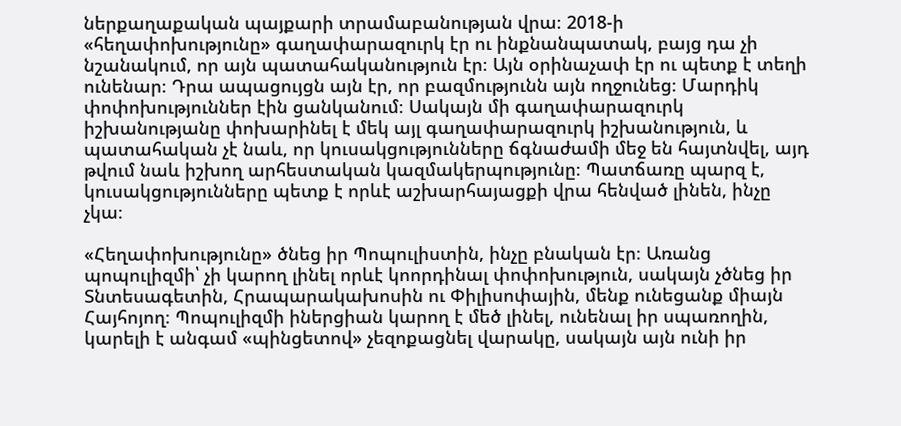ներքաղաքական պայքարի տրամաբանության վրա։ 2018-ի «հեղափոխությունը» գաղափարազուրկ էր ու ինքնանպատակ, բայց դա չի նշանակում, որ այն պատահականություն էր։ Այն օրինաչափ էր ու պետք է տեղի ունենար։ Դրա ապացույցն այն էր, որ բազմությունն այն ողջունեց։ Մարդիկ փոփոխություններ էին ցանկանում։ Սակայն մի գաղափարազուրկ իշխանությանը փոխարինել է մեկ այլ գաղափարազուրկ իշխանություն, և պատահական չէ նաև, որ կուսակցությունները ճգնաժամի մեջ են հայտնվել, այդ թվում նաև իշխող արհեստական կազմակերպությունը։ Պատճառը պարզ է, կուսակցությունները պետք է որևէ աշխարհայացքի վրա հենված լինեն, ինչը չկա։

«Հեղափոխությունը» ծնեց իր Պոպուլիստին, ինչը բնական էր։ Առանց պոպուլիզմի՝ չի կարող լինել որևէ կոորդինալ փոփոխություն, սակայն չծնեց իր Տնտեսագետին, Հրապարակախոսին ու Փիլիսոփային, մենք ունեցանք միայն Հայհոյող։ Պոպուլիզմի իներցիան կարող է մեծ լինել, ունենալ իր սպառողին, կարելի է անգամ «պինցետով» չեզոքացնել վարակը, սակայն այն ունի իր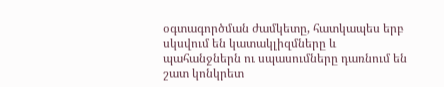օգտագործման ժամկետը, հատկապես երբ սկսվում են կատակլիզմները և պահանջներն ու սպասումները դառնում են շատ կոնկրետ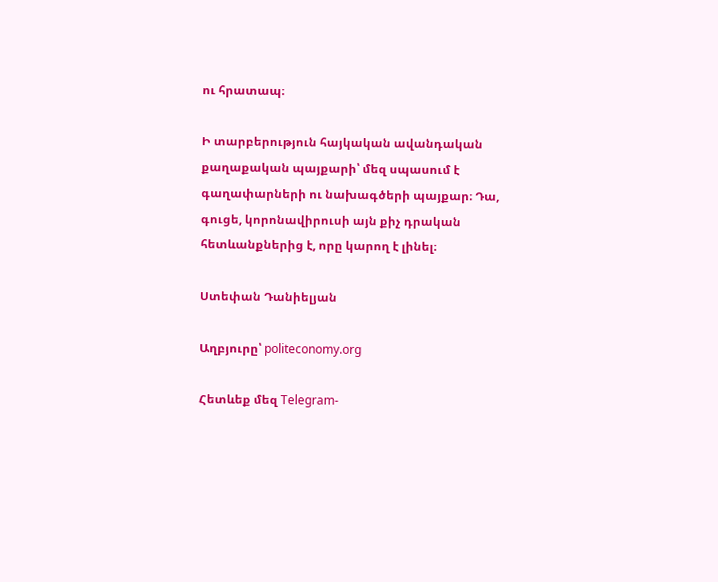ու հրատապ։

Ի տարբերություն հայկական ավանդական քաղաքական պայքարի՝ մեզ սպասում է գաղափարների ու նախագծերի պայքար։ Դա, գուցե, կորոնավիրուսի այն քիչ դրական հետևանքներից է, որը կարող է լինել։

Ստեփան Դանիելյան

Աղբյուրը՝ politeconomy.org

Հետևեք մեզ Telegram-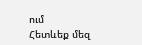ում
Հետևեք մեզ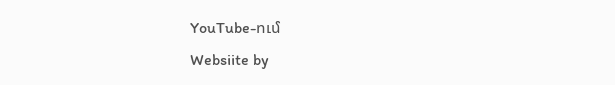YouTube-ում
Websiite by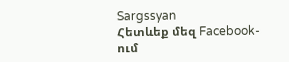Sargssyan
Հետևեք մեզ Facebook-ում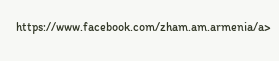https://www.facebook.com/zham.am.armenia/a>